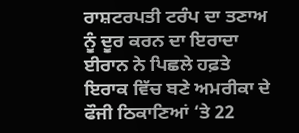ਰਾਸ਼ਟਰਪਤੀ ਟਰੰਪ ਦਾ ਤਣਾਅ ਨੂੰ ਦੂਰ ਕਰਨ ਦਾ ਇਰਾਦਾ
ਈਰਾਨ ਨੇ ਪਿਛਲੇ ਹਫ਼ਤੇ ਇਰਾਕ ਵਿੱਚ ਬਣੇ ਅਮਰੀਕਾ ਦੇ ਫੌਜੀ ਠਿਕਾਣਿਆਂ ‘ਤੇ 22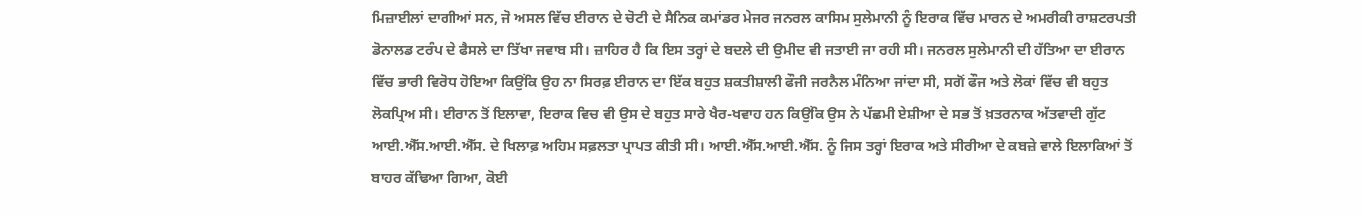ਮਿਜ਼ਾਈਲਾਂ ਦਾਗੀਆਂ ਸਨ, ਜੋ ਅਸਲ ਵਿੱਚ ਈਰਾਨ ਦੇ ਚੋਟੀ ਦੇ ਸੈਨਿਕ ਕਮਾਂਡਰ ਮੇਜਰ ਜਨਰਲ ਕਾਸਿਮ ਸੁਲੇਮਾਨੀ ਨੂੰ ਇਰਾਕ ਵਿੱਚ ਮਾਰਨ ਦੇ ਅਮਰੀਕੀ ਰਾਸ਼ਟਰਪਤੀ ਡੋਨਾਲਡ ਟਰੰਪ ਦੇ ਫੈਸਲੇ ਦਾ ਤਿੱਖਾ ਜਵਾਬ ਸੀ। ਜ਼ਾਹਿਰ ਹੈ ਕਿ ਇਸ ਤਰ੍ਹਾਂ ਦੇ ਬਦਲੇ ਦੀ ਉਮੀਦ ਵੀ ਜਤਾਈ ਜਾ ਰਹੀ ਸੀ। ਜਨਰਲ ਸੁਲੇਮਾਨੀ ਦੀ ਹੱਤਿਆ ਦਾ ਈਰਾਨ ਵਿੱਚ ਭਾਰੀ ਵਿਰੋਧ ਹੋਇਆ ਕਿਉਂਕਿ ਉਹ ਨਾ ਸਿਰਫ਼ ਈਰਾਨ ਦਾ ਇੱਕ ਬਹੁਤ ਸ਼ਕਤੀਸ਼ਾਲੀ ਫੌਜੀ ਜਰਨੈਲ ਮੰਨਿਆ ਜਾਂਦਾ ਸੀ, ਸਗੋਂ ਫੌਜ ਅਤੇ ਲੋਕਾਂ ਵਿੱਚ ਵੀ ਬਹੁਤ ਲੋਕਪ੍ਰਿਅ ਸੀ। ਈਰਾਨ ਤੋਂ ਇਲਾਵਾ, ਇਰਾਕ ਵਿਚ ਵੀ ਉਸ ਦੇ ਬਹੁਤ ਸਾਰੇ ਖੈਰ-ਖਵਾਹ ਹਨ ਕਿਉਂਕਿ ਉਸ ਨੇ ਪੱਛਮੀ ਏਸ਼ੀਆ ਦੇ ਸਭ ਤੋਂ ਖ਼ਤਰਨਾਕ ਅੱਤਵਾਦੀ ਗੁੱਟ ਆਈ.ਐੱਸ.ਆਈ.ਐੱਸ. ਦੇ ਖਿਲਾਫ਼ ਅਹਿਮ ਸਫ਼ਲਤਾ ਪ੍ਰਾਪਤ ਕੀਤੀ ਸੀ। ਆਈ.ਐੱਸ.ਆਈ.ਐੱਸ. ਨੂੰ ਜਿਸ ਤਰ੍ਹਾਂ ਇਰਾਕ ਅਤੇ ਸੀਰੀਆ ਦੇ ਕਬਜ਼ੇ ਵਾਲੇ ਇਲਾਕਿਆਂ ਤੋਂ ਬਾਹਰ ਕੱਢਿਆ ਗਿਆ, ਕੋਈ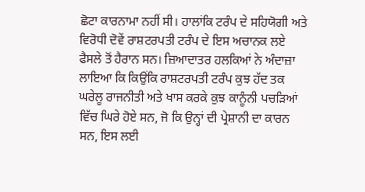ਛੋਟਾ ਕਾਰਨਾਮਾ ਨਹੀਂ ਸੀ। ਹਾਲਾਂਕਿ ਟਰੰਪ ਦੇ ਸਹਿਯੋਗੀ ਅਤੇ ਵਿਰੋਧੀ ਦੋਵੇਂ ਰਾਸ਼ਟਰਪਤੀ ਟਰੰਪ ਦੇ ਇਸ ਅਚਾਨਕ ਲਏ ਫੈਸਲੇ ਤੋਂ ਹੈਰਾਨ ਸਨ। ਜ਼ਿਆਦਾਤਰ ਹਲਕਿਆਂ ਨੇ ਅੰਦਾਜ਼ਾ ਲਾਇਆ ਕਿ ਕਿਉਂਕਿ ਰਾਸ਼ਟਰਪਤੀ ਟਰੰਪ ਕੁਝ ਹੱਦ ਤਕ ਘਰੇਲੂ ਰਾਜਨੀਤੀ ਅਤੇ ਖਾਸ ਕਰਕੇ ਕੁਝ ਕਾਨੂੰਨੀ ਪਚੜਿਆਂ ਵਿੱਚ ਘਿਰੇ ਹੋਏ ਸਨ, ਜੋ ਕਿ ਉਨ੍ਹਾਂ ਦੀ ਪ੍ਰੇਸ਼ਾਨੀ ਦਾ ਕਾਰਨ ਸਨ, ਇਸ ਲਈ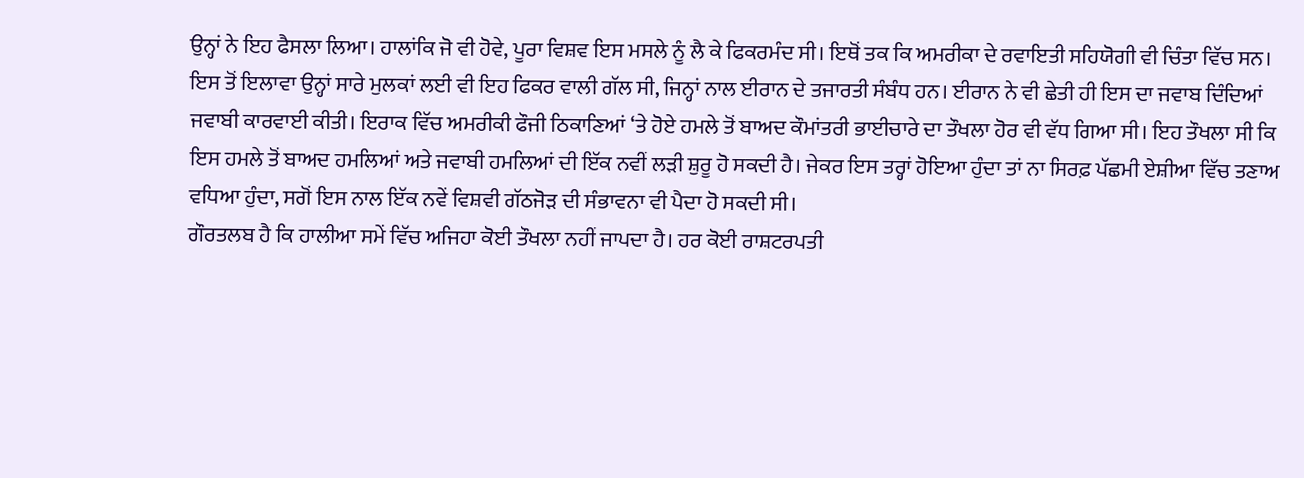ਉਨ੍ਹਾਂ ਨੇ ਇਹ ਫੈਸਲਾ ਲਿਆ। ਹਾਲਾਂਕਿ ਜੋ ਵੀ ਹੋਵੇ, ਪੂਰਾ ਵਿਸ਼ਵ ਇਸ ਮਸਲੇ ਨੂੰ ਲੈ ਕੇ ਫਿਕਰਮੰਦ ਸੀ। ਇਥੋਂ ਤਕ ਕਿ ਅਮਰੀਕਾ ਦੇ ਰਵਾਇਤੀ ਸਹਿਯੋਗੀ ਵੀ ਚਿੰਤਾ ਵਿੱਚ ਸਨ। ਇਸ ਤੋਂ ਇਲਾਵਾ ਉਨ੍ਹਾਂ ਸਾਰੇ ਮੁਲਕਾਂ ਲਈ ਵੀ ਇਹ ਫਿਕਰ ਵਾਲੀ ਗੱਲ ਸੀ, ਜਿਨ੍ਹਾਂ ਨਾਲ ਈਰਾਨ ਦੇ ਤਜਾਰਤੀ ਸੰਬੰਧ ਹਨ। ਈਰਾਨ ਨੇ ਵੀ ਛੇਤੀ ਹੀ ਇਸ ਦਾ ਜਵਾਬ ਦਿੰਦਿਆਂ ਜਵਾਬੀ ਕਾਰਵਾਈ ਕੀਤੀ। ਇਰਾਕ ਵਿੱਚ ਅਮਰੀਕੀ ਫੌਜੀ ਠਿਕਾਣਿਆਂ ‘ਤੇ ਹੋਏ ਹਮਲੇ ਤੋਂ ਬਾਅਦ ਕੌਮਾਂਤਰੀ ਭਾਈਚਾਰੇ ਦਾ ਤੌਖਲਾ ਹੋਰ ਵੀ ਵੱਧ ਗਿਆ ਸੀ। ਇਹ ਤੌਖਲਾ ਸੀ ਕਿ ਇਸ ਹਮਲੇ ਤੋਂ ਬਾਅਦ ਹਮਲਿਆਂ ਅਤੇ ਜਵਾਬੀ ਹਮਲਿਆਂ ਦੀ ਇੱਕ ਨਵੀਂ ਲੜੀ ਸ਼ੁਰੂ ਹੋ ਸਕਦੀ ਹੈ। ਜੇਕਰ ਇਸ ਤਰ੍ਹਾਂ ਹੋਇਆ ਹੁੰਦਾ ਤਾਂ ਨਾ ਸਿਰਫ਼ ਪੱਛਮੀ ਏਸ਼ੀਆ ਵਿੱਚ ਤਣਾਅ ਵਧਿਆ ਹੁੰਦਾ, ਸਗੋਂ ਇਸ ਨਾਲ ਇੱਕ ਨਵੇਂ ਵਿਸ਼ਵੀ ਗੱਠਜੋੜ ਦੀ ਸੰਭਾਵਨਾ ਵੀ ਪੈਦਾ ਹੋ ਸਕਦੀ ਸੀ।
ਗੌਰਤਲਬ ਹੈ ਕਿ ਹਾਲੀਆ ਸਮੇਂ ਵਿੱਚ ਅਜਿਹਾ ਕੋਈ ਤੌਖਲਾ ਨਹੀਂ ਜਾਪਦਾ ਹੈ। ਹਰ ਕੋਈ ਰਾਸ਼ਟਰਪਤੀ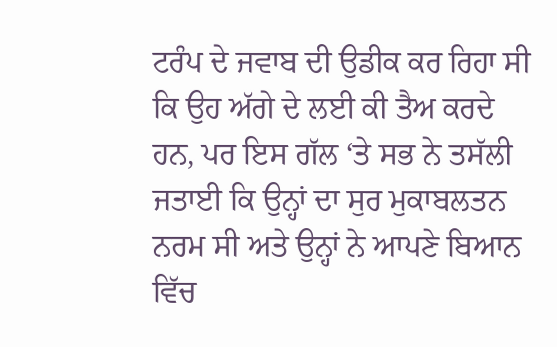ਟਰੰਪ ਦੇ ਜਵਾਬ ਦੀ ਉਡੀਕ ਕਰ ਰਿਹਾ ਸੀ ਕਿ ਉਹ ਅੱਗੇ ਦੇ ਲਈ ਕੀ ਤੈਅ ਕਰਦੇ ਹਨ, ਪਰ ਇਸ ਗੱਲ ‘ਤੇ ਸਭ ਨੇ ਤਸੱਲੀ ਜਤਾਈ ਕਿ ਉਨ੍ਹਾਂ ਦਾ ਸੁਰ ਮੁਕਾਬਲਤਨ ਨਰਮ ਸੀ ਅਤੇ ਉਨ੍ਹਾਂ ਨੇ ਆਪਣੇ ਬਿਆਨ ਵਿੱਚ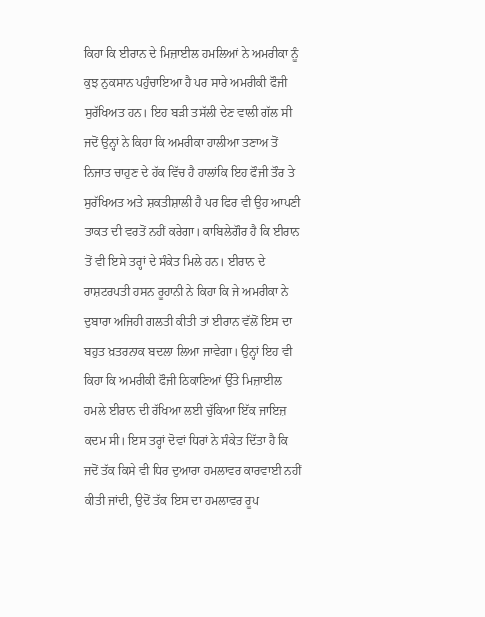ਕਿਹਾ ਕਿ ਈਰਾਨ ਦੇ ਮਿਜ਼ਾਈਲ ਹਮਲਿਆਂ ਨੇ ਅਮਰੀਕਾ ਨੂੰ ਕੁਝ ਨੁਕਸਾਨ ਪਹੁੰਚਾਇਆ ਹੈ ਪਰ ਸਾਰੇ ਅਮਰੀਕੀ ਫੌਜੀ ਸੁਰੱਖਿਅਤ ਹਨ। ਇਹ ਬੜੀ ਤਸੱਲੀ ਦੇਣ ਵਾਲੀ ਗੱਲ ਸੀ ਜਦੋਂ ਉਨ੍ਹਾਂ ਨੇ ਕਿਹਾ ਕਿ ਅਮਰੀਕਾ ਹਾਲੀਆ ਤਣਾਅ ਤੋਂ ਨਿਜਾਤ ਚਾਹੁਣ ਦੇ ਹੱਕ ਵਿੱਚ ਹੈ ਹਾਲਾਂਕਿ ਇਹ ਫੌਜੀ ਤੌਰ ਤੇ ਸੁਰੱਖਿਅਤ ਅਤੇ ਸ਼ਕਤੀਸ਼ਾਲੀ ਹੈ ਪਰ ਫਿਰ ਵੀ ਉਹ ਆਪਣੀ ਤਾਕਤ ਦੀ ਵਰਤੋਂ ਨਹੀਂ ਕਰੇਗਾ। ਕਾਬਿਲੇਗੌਰ ਹੈ ਕਿ ਈਰਾਨ ਤੋਂ ਵੀ ਇਸੇ ਤਰ੍ਹਾਂ ਦੇ ਸੰਕੇਤ ਮਿਲੇ ਹਨ। ਈਰਾਨ ਦੇ ਰਾਸ਼ਟਰਪਤੀ ਹਸਨ ਰੂਹਾਨੀ ਨੇ ਕਿਹਾ ਕਿ ਜੇ ਅਮਰੀਕਾ ਨੇ ਦੁਬਾਰਾ ਅਜਿਹੀ ਗਲਤੀ ਕੀਤੀ ਤਾਂ ਈਰਾਨ ਵੱਲੋਂ ਇਸ ਦਾ ਬਹੁਤ ਖ਼ਤਰਨਾਕ ਬਦਲਾ ਲਿਆ ਜਾਵੇਗਾ। ਉਨ੍ਹਾਂ ਇਹ ਵੀ ਕਿਹਾ ਕਿ ਅਮਰੀਕੀ ਫੌਜੀ ਠਿਕਾਣਿਆਂ ਉੱਤੇ ਮਿਜ਼ਾਈਲ ਹਮਲੇ ਈਰਾਨ ਦੀ ਰੱਖਿਆ ਲਈ ਚੁੱਕਿਆ ਇੱਕ ਜਾਇਜ਼ ਕਦਮ ਸੀ। ਇਸ ਤਰ੍ਹਾਂ ਦੋਵਾਂ ਧਿਰਾਂ ਨੇ ਸੰਕੇਤ ਦਿੱਤਾ ਹੈ ਕਿ ਜਦੋਂ ਤੱਕ ਕਿਸੇ ਵੀ ਧਿਰ ਦੁਆਰਾ ਹਮਲਾਵਰ ਕਾਰਵਾਈ ਨਹੀਂ ਕੀਤੀ ਜਾਂਦੀ, ਉਦੋਂ ਤੱਕ ਇਸ ਦਾ ਹਮਲਾਵਰ ਰੂਪ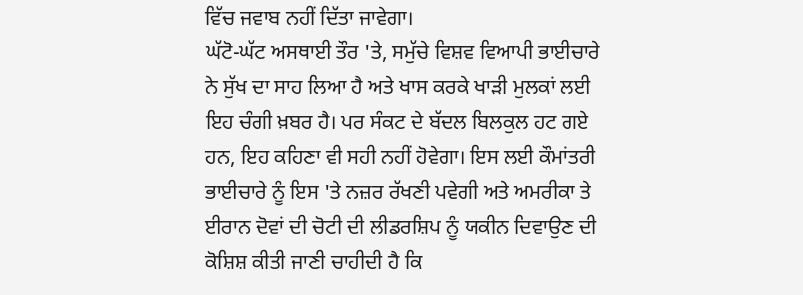ਵਿੱਚ ਜਵਾਬ ਨਹੀਂ ਦਿੱਤਾ ਜਾਵੇਗਾ।
ਘੱਟੋ-ਘੱਟ ਅਸਥਾਈ ਤੌਰ 'ਤੇ, ਸਮੁੱਚੇ ਵਿਸ਼ਵ ਵਿਆਪੀ ਭਾਈਚਾਰੇ ਨੇ ਸੁੱਖ ਦਾ ਸਾਹ ਲਿਆ ਹੈ ਅਤੇ ਖਾਸ ਕਰਕੇ ਖਾੜੀ ਮੁਲਕਾਂ ਲਈ ਇਹ ਚੰਗੀ ਖ਼ਬਰ ਹੈ। ਪਰ ਸੰਕਟ ਦੇ ਬੱਦਲ ਬਿਲਕੁਲ ਹਟ ਗਏ ਹਨ, ਇਹ ਕਹਿਣਾ ਵੀ ਸਹੀ ਨਹੀਂ ਹੋਵੇਗਾ। ਇਸ ਲਈ ਕੌਮਾਂਤਰੀ ਭਾਈਚਾਰੇ ਨੂੰ ਇਸ 'ਤੇ ਨਜ਼ਰ ਰੱਖਣੀ ਪਵੇਗੀ ਅਤੇ ਅਮਰੀਕਾ ਤੇ ਈਰਾਨ ਦੋਵਾਂ ਦੀ ਚੋਟੀ ਦੀ ਲੀਡਰਸ਼ਿਪ ਨੂੰ ਯਕੀਨ ਦਿਵਾਉਣ ਦੀ ਕੋਸ਼ਿਸ਼ ਕੀਤੀ ਜਾਣੀ ਚਾਹੀਦੀ ਹੈ ਕਿ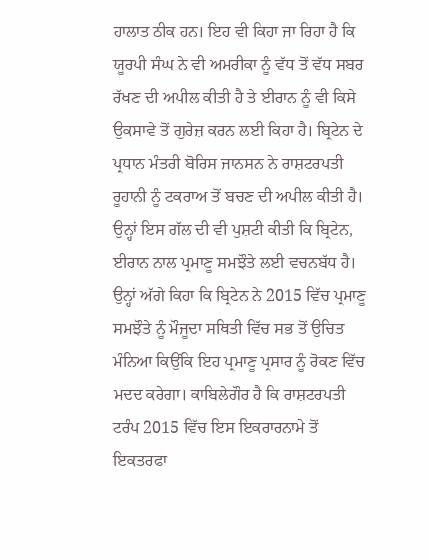ਹਾਲਾਤ ਠੀਕ ਹਨ। ਇਹ ਵੀ ਕਿਹਾ ਜਾ ਰਿਹਾ ਹੈ ਕਿ ਯੂਰਪੀ ਸੰਘ ਨੇ ਵੀ ਅਮਰੀਕਾ ਨੂੰ ਵੱਧ ਤੋਂ ਵੱਧ ਸਬਰ ਰੱਖਣ ਦੀ ਅਪੀਲ ਕੀਤੀ ਹੈ ਤੇ ਈਰਾਨ ਨੂੰ ਵੀ ਕਿਸੇ ਉਕਸਾਵੇ ਤੋਂ ਗੁਰੇਜ਼ ਕਰਨ ਲਈ ਕਿਹਾ ਹੈ। ਬ੍ਰਿਟੇਨ ਦੇ ਪ੍ਰਧਾਨ ਮੰਤਰੀ ਬੋਰਿਸ ਜਾਨਸਨ ਨੇ ਰਾਸ਼ਟਰਪਤੀ ਰੂਹਾਨੀ ਨੂੰ ਟਕਰਾਅ ਤੋਂ ਬਚਣ ਦੀ ਅਪੀਲ ਕੀਤੀ ਹੈ। ਉਨ੍ਹਾਂ ਇਸ ਗੱਲ ਦੀ ਵੀ ਪੁਸ਼ਟੀ ਕੀਤੀ ਕਿ ਬ੍ਰਿਟੇਨ, ਈਰਾਨ ਨਾਲ ਪ੍ਰਮਾਣੂ ਸਮਝੌਤੇ ਲਈ ਵਚਨਬੱਧ ਹੈ। ਉਨ੍ਹਾਂ ਅੱਗੇ ਕਿਹਾ ਕਿ ਬ੍ਰਿਟੇਨ ਨੇ 2015 ਵਿੱਚ ਪ੍ਰਮਾਣੂ ਸਮਝੌਤੇ ਨੂੰ ਮੌਜੂਦਾ ਸਥਿਤੀ ਵਿੱਚ ਸਭ ਤੋਂ ਉਚਿਤ ਮੰਨਿਆ ਕਿਉਂਕਿ ਇਹ ਪ੍ਰਮਾਣੂ ਪ੍ਰਸਾਰ ਨੂੰ ਰੋਕਣ ਵਿੱਚ ਮਦਦ ਕਰੇਗਾ। ਕਾਬਿਲੇਗੌਰ ਹੈ ਕਿ ਰਾਸ਼ਟਰਪਤੀ ਟਰੰਪ 2015 ਵਿੱਚ ਇਸ ਇਕਰਾਰਨਾਮੇ ਤੋਂ ਇਕਤਰਫਾ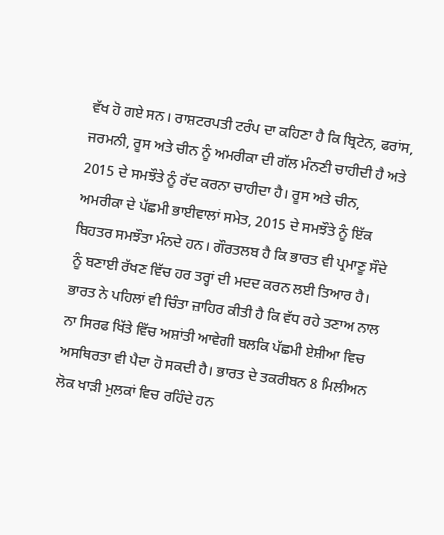ਵੱਖ ਹੋ ਗਏ ਸਨ। ਰਾਸ਼ਟਰਪਤੀ ਟਰੰਪ ਦਾ ਕਹਿਣਾ ਹੈ ਕਿ ਬ੍ਰਿਟੇਨ, ਫਰਾਂਸ, ਜਰਮਨੀ, ਰੂਸ ਅਤੇ ਚੀਨ ਨੂੰ ਅਮਰੀਕਾ ਦੀ ਗੱਲ ਮੰਨਣੀ ਚਾਹੀਦੀ ਹੈ ਅਤੇ 2015 ਦੇ ਸਮਝੌਤੇ ਨੂੰ ਰੱਦ ਕਰਨਾ ਚਾਹੀਦਾ ਹੈ। ਰੂਸ ਅਤੇ ਚੀਨ, ਅਮਰੀਕਾ ਦੇ ਪੱਛਮੀ ਭਾਈਵਾਲਾਂ ਸਮੇਤ, 2015 ਦੇ ਸਮਝੌਤੇ ਨੂੰ ਇੱਕ ਬਿਹਤਰ ਸਮਝੌਤਾ ਮੰਨਦੇ ਹਨ। ਗੌਰਤਲਬ ਹੈ ਕਿ ਭਾਰਤ ਵੀ ਪ੍ਰਮਾਣੂ ਸੌਦੇ ਨੂੰ ਬਣਾਈ ਰੱਖਣ ਵਿੱਚ ਹਰ ਤਰ੍ਹਾਂ ਦੀ ਮਦਦ ਕਰਨ ਲਈ ਤਿਆਰ ਹੈ। ਭਾਰਤ ਨੇ ਪਹਿਲਾਂ ਵੀ ਚਿੰਤਾ ਜ਼ਾਹਿਰ ਕੀਤੀ ਹੈ ਕਿ ਵੱਧ ਰਹੇ ਤਣਾਅ ਨਾਲ ਨਾ ਸਿਰਫ ਖਿੱਤੇ ਵਿੱਚ ਅਸ਼ਾਂਤੀ ਆਵੇਗੀ ਬਲਕਿ ਪੱਛਮੀ ਏਸ਼ੀਆ ਵਿਚ ਅਸਥਿਰਤਾ ਵੀ ਪੈਦਾ ਹੋ ਸਕਦੀ ਹੈ। ਭਾਰਤ ਦੇ ਤਕਰੀਬਨ 8 ਮਿਲੀਅਨ ਲੋਕ ਖਾੜੀ ਮੁਲਕਾਂ ਵਿਚ ਰਹਿੰਦੇ ਹਨ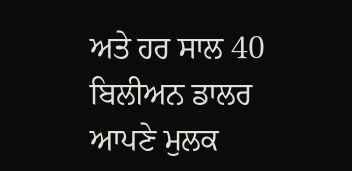ਅਤੇ ਹਰ ਸਾਲ 40 ਬਿਲੀਅਨ ਡਾਲਰ ਆਪਣੇ ਮੁਲਕ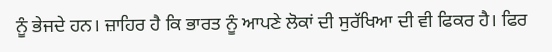ਨੂੰ ਭੇਜਦੇ ਹਨ। ਜ਼ਾਹਿਰ ਹੈ ਕਿ ਭਾਰਤ ਨੂੰ ਆਪਣੇ ਲੋਕਾਂ ਦੀ ਸੁਰੱਖਿਆ ਦੀ ਵੀ ਫਿਕਰ ਹੈ। ਫਿਰ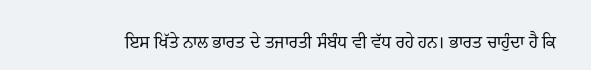ਇਸ ਖਿੱਤੇ ਨਾਲ ਭਾਰਤ ਦੇ ਤਜਾਰਤੀ ਸੰਬੰਧ ਵੀ ਵੱਧ ਰਹੇ ਹਨ। ਭਾਰਤ ਚਾਹੁੰਦਾ ਹੈ ਕਿ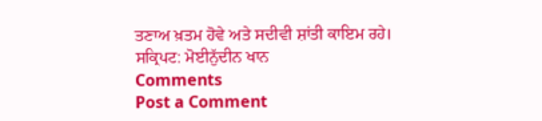ਤਣਾਅ ਖ਼ਤਮ ਹੋਵੇ ਅਤੇ ਸਦੀਵੀ ਸ਼ਾਂਤੀ ਕਾਇਮ ਰਹੇ।
ਸਕ੍ਰਿਪਟ: ਮੋਈਨੁੱਦੀਨ ਖਾਨ
Comments
Post a Comment